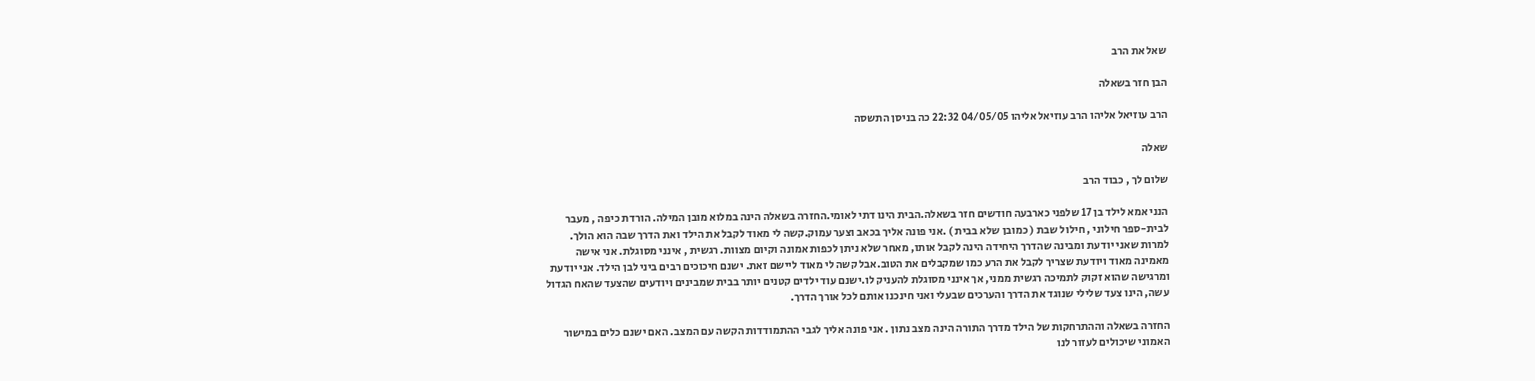שאל את הרב

הבן חזר בשאלה

הרב עוזיאל אליהו הרב עוזיאל אליהו 04/05/05 22:32 כה בניסן התשסה

שאלה

שלום לך , כבוד הרב

הנני אמא לילד בן 17 שלפני כארבעה חודשים חזר בשאלה.הבית הינו דתי לאומי.החזרה בשאלה הינה במלוא מובן המילה. הורדת כיפה , מעבר לבית-ספר חילוני , חילול שבת ( כמובן שלא בבית ) .אני פונה אליך בכאב וצער עמוק.קשה לי מאוד לקבל את הילד ואת הדרך שבה הוא הולך. למרות שאני יודעת ומבינה שהדרך היחידה הינה לקבל אותו, מאחר שלא ניתן לכפות אמונה וקיום מצוות. רגשית , אינני מסוגלת. אני אישה מאמינה מאוד ויודעת שצריך לקבל את הרע כמו שמקבלים את הטוב.אבל קשה לי מאוד ליישם זאת. ישנם חיכוכים רבים ביני לבן הילד. אני יודעת ומרגישה שהוא זקוק לתמיכה רגשית ממני, אך אינני מסוגלת להעניק לו.ישנם עוד ילדים קטנים יותר בבית שמבינים ויודעים שהצעד שהאח הגדול עשה, הינו צעד שלילי שנוגד את הדרך והערכים שבעלי ואני חינכנו אותם לכל אורך הדרך.

החזרה בשאלה וההתרחקות של הילד מדרך התורה הינה מצב נתון . אני פונה אליך לגבי ההתמודדות הקשה עם המצב. האם ישנם כלים במישור האמוני שיכולים לעזור לנו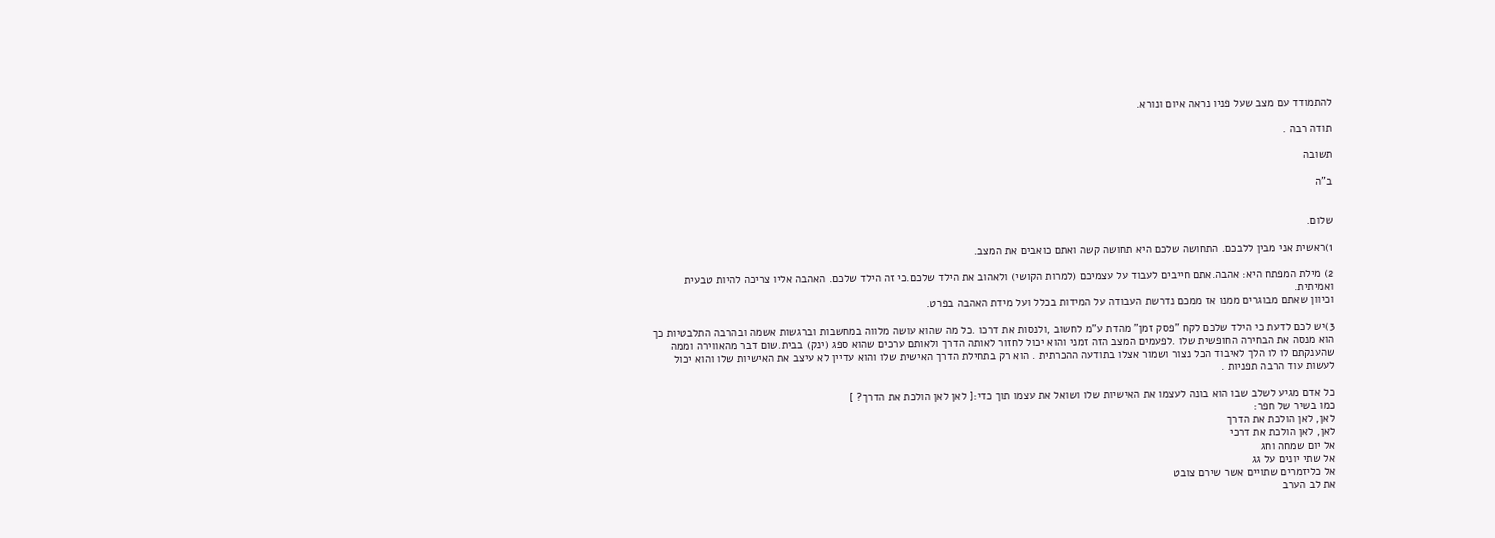להתמודד עם מצב שעל פניו נראה איום ונורא.

תודה רבה .

תשובה

ב"ה


שלום.

1)ראשית אני מבין ללבכם. התחושה שלכם היא תחושה קשה ואתם כואבים את המצב.

2) מילת המפתח היא: אהבה.אתם חייבים לעבוד על עצמיכם (למרות הקושי) ולאהוב את הילד שלכם.כי זה הילד שלכם. האהבה אליו צריכה להיות טבעית ואמיתית.
וכיוון שאתם מבוגרים ממנו אז ממכם נדרשת העבודה על המידות בכלל ועל מידת האהבה בפרט.

3)יש לכם לדעת כי הילד שלכם לקח "פסק זמן" מהדת ע"מ לחשוב ,ולנסות את דרכו .כל מה שהוא עושה מלווה במחשבות וברגשות אשמה ובהרבה התלבטיות כך הוא מנסה את הבחירה החופשית שלו .לפעמים המצב הזה זמני והוא יכול לחזור לאותה הדרך ולאותם ערכים שהוא ספג (ינק) בבית.שום דבר מהאווירה וממה שהענקתם לו לו הלך לאיבוד הכל נצור ושמור אצלו בתודעה ההכרתית . הוא רק בתחילת הדרך האישית שלו והוא עדיין לא עיצב את האישיות שלו והוא יכול לעשות עוד הרבה תפניות .

כל אדם מגיע לשלב שבו הוא בונה לעצמו את האישיות שלו ושואל את עצמו תוך כדי:[ לאן לאן הולכת את הדרך? ]
כמו בשיר של חפר:
לאן, לאן הולכת את הדרך
לאן, לאן הולכת את דרכי
אל יום שמחה וחג
אל שתי יונים על גג
אל כליזמרים שתויים אשר שירם צובט
את לב הערב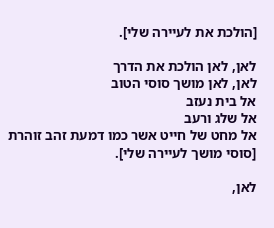[הולכת את לעיירה שלי].

לאן, לאן הולכת את הדרך
לאן, לאן מושך סוסי הטוב
אל בית נעזב
אל שלג ורעב
אל מחט של חייט אשר כמו דמעת זהב זוהרת
[סוסי מושך לעיירה שלי].

לאן,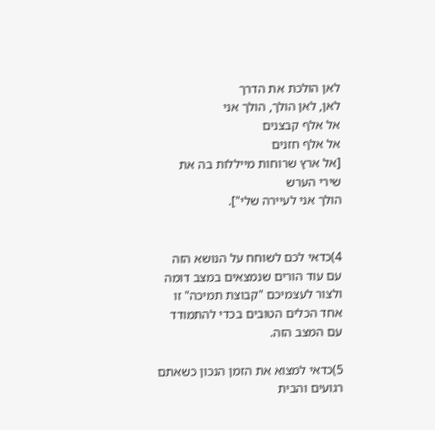לאן הולכת את הדרך
לאן, לאן הולך, הולך אני
אל אלף קבצנים
אל אלף חזנים
[אל ארץ שרוחות מייללות בה את שירי הערש
הולך אני לעיירה שלי"].


4)כדאי לכם לשוחח על הנושא הזה עם עוד הורים שנמצאים במצב דומה ולצור לעצמיכם "קבוצת תמיכה" זו אחד הכלים הטובים בכדי להתמודד עם המצב הזה.

5)כדאי למצוא את הזמן הנכון כשאתם רגועים והבית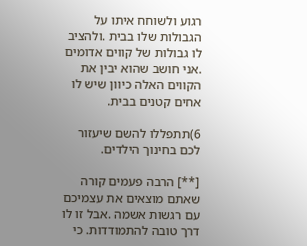רגוע ולשוחח איתו על הגבולות שלו בבית .ולהציב לו גבולות של קווים אדומים .אני חושב שהוא יבין את הקווים האלה כיוון שיש לו אחים קטנים בבית.

6)תתפללו להשם שיעזור לכם בחינוך הילדים.

[**] הרבה פעמים קורה שאתם מוצאים את עצמיכם עם רגשות אשמה .אבל זו לו דרך טובה להתמודדות. כי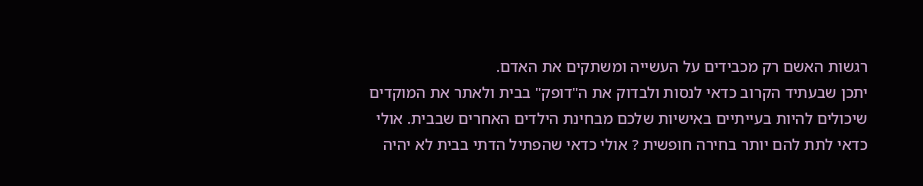רגשות האשם רק מכבידים על העשייה ומשתקים את האדם.
יתכן שבעתיד הקרוב כדאי לנסות ולבדוק את ה"דופק" בבית ולאתר את המוקדים שיכולים להיות בעייתיים באישיות שלכם מבחינת הילדים האחרים שבבית. אולי כדאי לתת להם יותר בחירה חופשית ? אולי כדאי שהפתיל הדתי בבית לא יהיה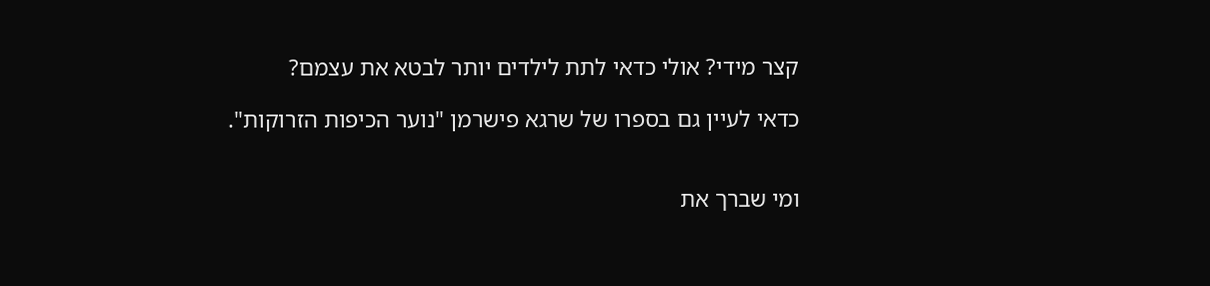קצר מידי? אולי כדאי לתת לילדים יותר לבטא את עצמם?

כדאי לעיין גם בספרו של שרגא פישרמן "נוער הכיפות הזרוקות".


ומי שברך את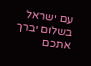עם ישראל בשלום יברך אתכם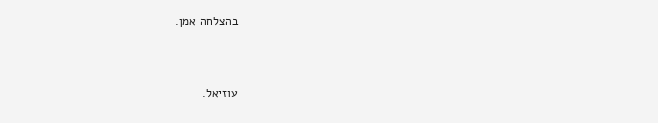בהצלחה אמן.


עוזיאל.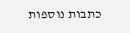כתבות נוספות